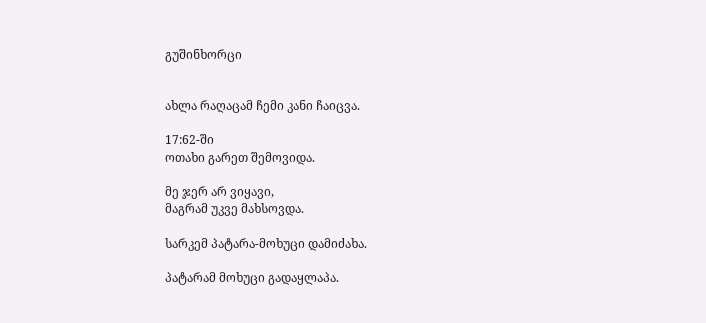გუშინხორცი


ახლა რაღაცამ ჩემი კანი ჩაიცვა.

17:62-ში
ოთახი გარეთ შემოვიდა.

მე ჯერ არ ვიყავი,
მაგრამ უკვე მახსოვდა.

სარკემ პატარა-მოხუცი დამიძახა.

პატარამ მოხუცი გადაყლაპა.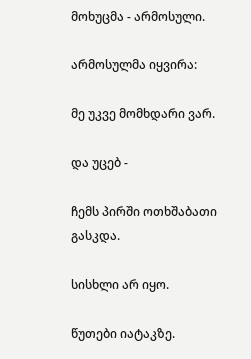მოხუცმა - არმოსული.

არმოსულმა იყვირა:

მე უკვე მომხდარი ვარ.

და უცებ -

ჩემს პირში ოთხშაბათი გასკდა.

სისხლი არ იყო.

წუთები იატაკზე.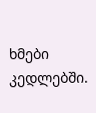ხმები კედლებში.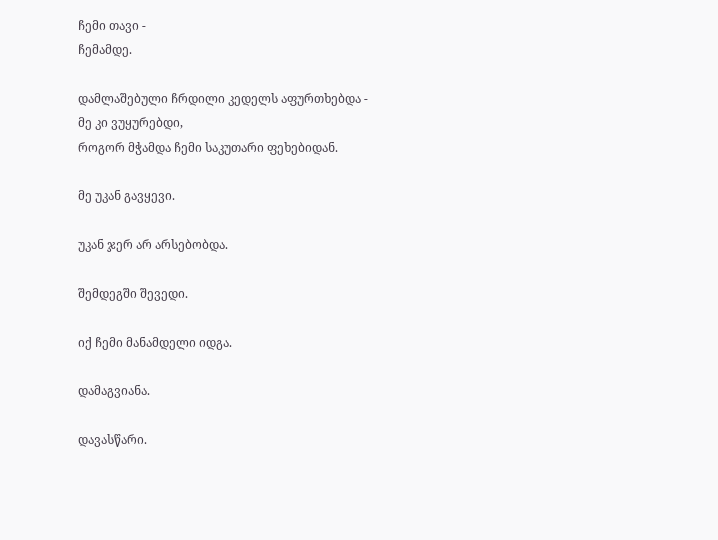ჩემი თავი -
ჩემამდე.

დამლაშებული ჩრდილი კედელს აფურთხებდა -
მე კი ვუყურებდი,
როგორ მჭამდა ჩემი საკუთარი ფეხებიდან.

მე უკან გავყევი.

უკან ჯერ არ არსებობდა.

შემდეგში შევედი.

იქ ჩემი მანამდელი იდგა.

დამაგვიანა.

დავასწარი.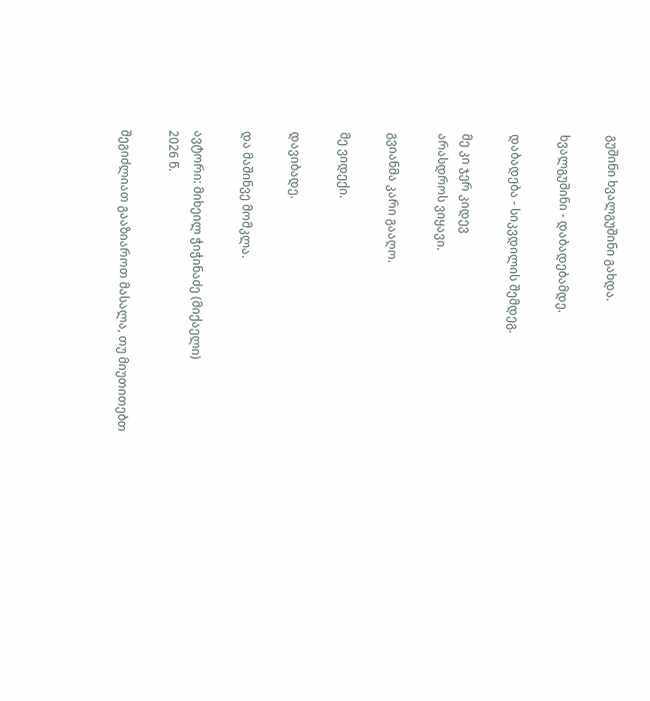გუშინი ხვალგუშინი გახდა.

ხვალგუშინი - დაბადებამდე.

დაბადება - სიკვდილის შემდეგ.

მე კი ჯერ კიდევ
არასდროს ვიყავი.

გვიანმა კარი გააღო.

მე ვიდექი.

დავიბადე.

და მაშინვე მომკლა.

ავტორი: მიხეილ ჭიჭინაძე (მიქაელი)
2026 წ.

შეგიძლიათ გააზიაროთ მასალა, თუ მიუთითებთ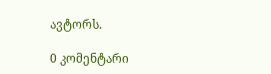ავტორს.

0 კომენტარი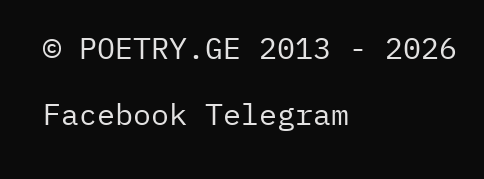© POETRY.GE 2013 - 2026

Facebook Telegram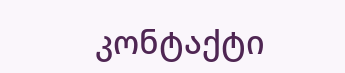კონტაქტი